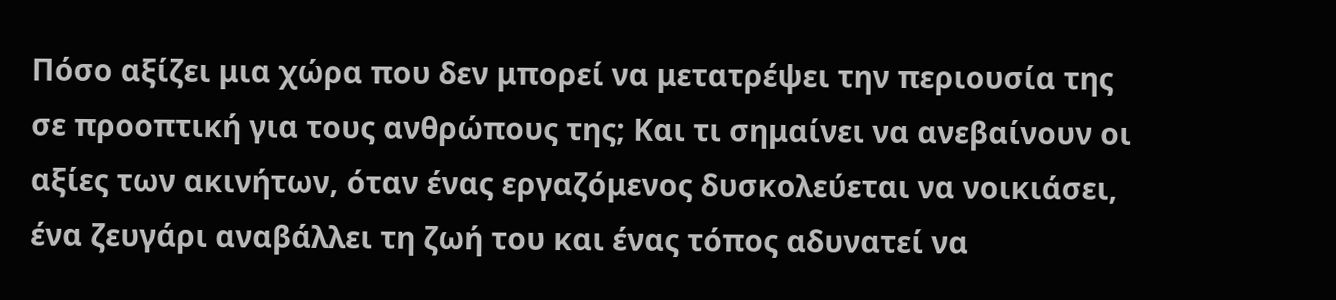Πόσο αξίζει μια χώρα που δεν μπορεί να μετατρέψει την περιουσία της σε προοπτική για τους ανθρώπους της; Και τι σημαίνει να ανεβαίνουν οι αξίες των ακινήτων, όταν ένας εργαζόμενος δυσκολεύεται να νοικιάσει, ένα ζευγάρι αναβάλλει τη ζωή του και ένας τόπος αδυνατεί να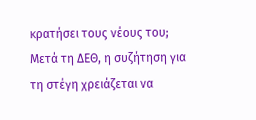κρατήσει τους νέους του;
Μετά τη ΔΕΘ, η συζήτηση για τη στέγη χρειάζεται να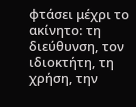φτάσει μέχρι το ακίνητο: τη διεύθυνση, τον ιδιοκτήτη, τη χρήση, την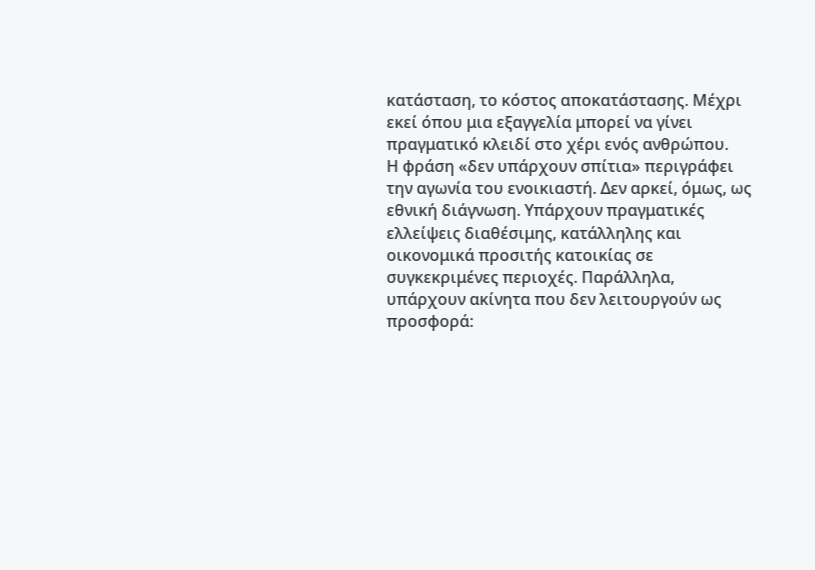κατάσταση, το κόστος αποκατάστασης. Μέχρι εκεί όπου μια εξαγγελία μπορεί να γίνει πραγματικό κλειδί στο χέρι ενός ανθρώπου.
Η φράση «δεν υπάρχουν σπίτια» περιγράφει την αγωνία του ενοικιαστή. Δεν αρκεί, όμως, ως εθνική διάγνωση. Υπάρχουν πραγματικές ελλείψεις διαθέσιμης, κατάλληλης και οικονομικά προσιτής κατοικίας σε συγκεκριμένες περιοχές. Παράλληλα, υπάρχουν ακίνητα που δεν λειτουργούν ως προσφορά: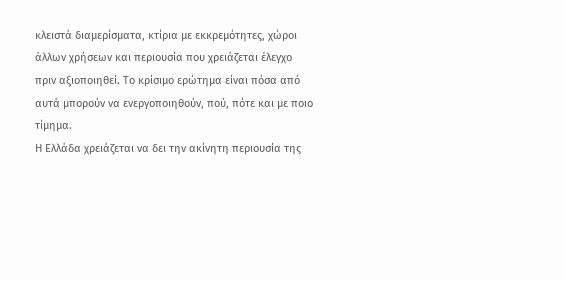κλειστά διαμερίσματα, κτίρια με εκκρεμότητες, χώροι άλλων χρήσεων και περιουσία που χρειάζεται έλεγχο πριν αξιοποιηθεί. Το κρίσιμο ερώτημα είναι πόσα από αυτά μπορούν να ενεργοποιηθούν, πού, πότε και με ποιο τίμημα.
Η Ελλάδα χρειάζεται να δει την ακίνητη περιουσία της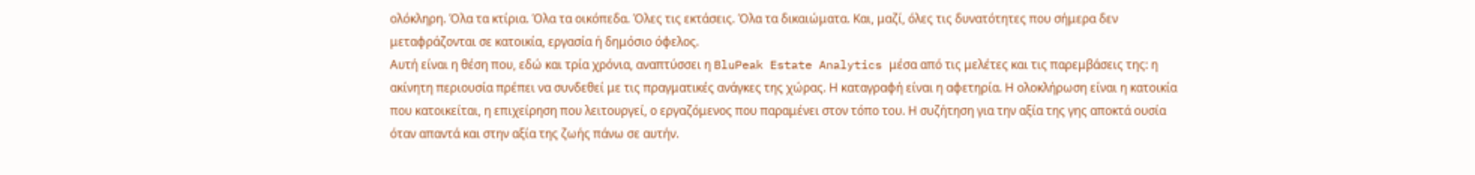ολόκληρη. Όλα τα κτίρια. Όλα τα οικόπεδα. Όλες τις εκτάσεις. Όλα τα δικαιώματα. Και, μαζί, όλες τις δυνατότητες που σήμερα δεν μεταφράζονται σε κατοικία, εργασία ή δημόσιο όφελος.
Αυτή είναι η θέση που, εδώ και τρία χρόνια, αναπτύσσει η BluPeak Estate Analytics μέσα από τις μελέτες και τις παρεμβάσεις της: η ακίνητη περιουσία πρέπει να συνδεθεί με τις πραγματικές ανάγκες της χώρας. Η καταγραφή είναι η αφετηρία. Η ολοκλήρωση είναι η κατοικία που κατοικείται, η επιχείρηση που λειτουργεί, ο εργαζόμενος που παραμένει στον τόπο του. Η συζήτηση για την αξία της γης αποκτά ουσία όταν απαντά και στην αξία της ζωής πάνω σε αυτήν.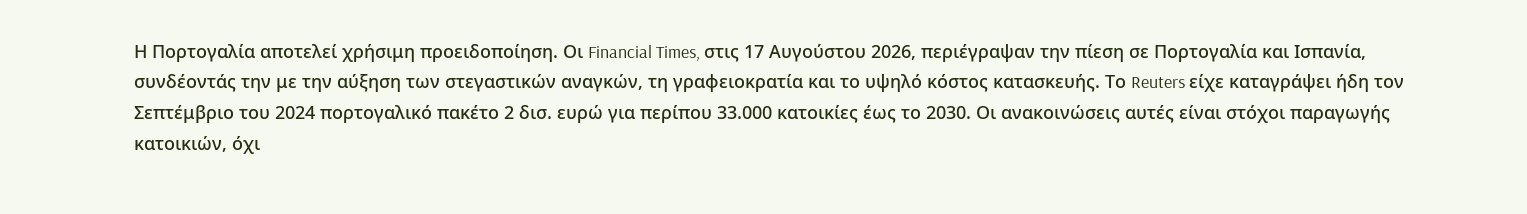Η Πορτογαλία αποτελεί χρήσιμη προειδοποίηση. Οι Financial Times, στις 17 Αυγούστου 2026, περιέγραψαν την πίεση σε Πορτογαλία και Ισπανία, συνδέοντάς την με την αύξηση των στεγαστικών αναγκών, τη γραφειοκρατία και το υψηλό κόστος κατασκευής. Το Reuters είχε καταγράψει ήδη τον Σεπτέμβριο του 2024 πορτογαλικό πακέτο 2 δισ. ευρώ για περίπου 33.000 κατοικίες έως το 2030. Οι ανακοινώσεις αυτές είναι στόχοι παραγωγής κατοικιών, όχι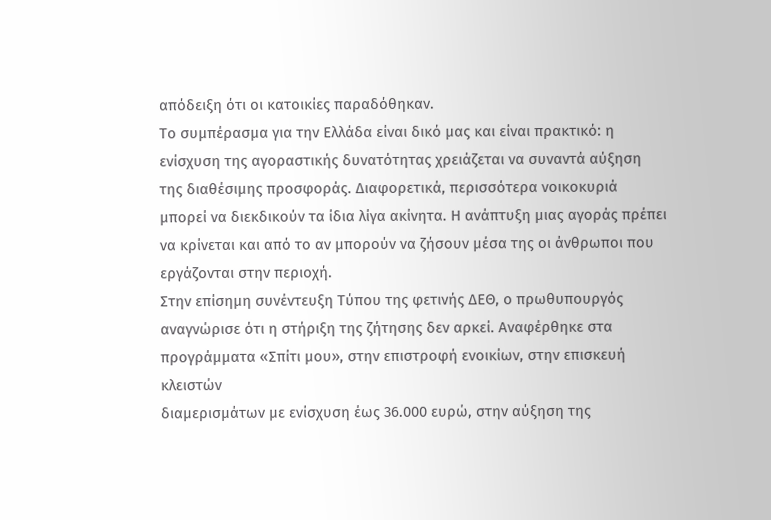απόδειξη ότι οι κατοικίες παραδόθηκαν.
Το συμπέρασμα για την Ελλάδα είναι δικό μας και είναι πρακτικό: η ενίσχυση της αγοραστικής δυνατότητας χρειάζεται να συναντά αύξηση της διαθέσιμης προσφοράς. Διαφορετικά, περισσότερα νοικοκυριά μπορεί να διεκδικούν τα ίδια λίγα ακίνητα. Η ανάπτυξη μιας αγοράς πρέπει να κρίνεται και από το αν μπορούν να ζήσουν μέσα της οι άνθρωποι που εργάζονται στην περιοχή.
Στην επίσημη συνέντευξη Τύπου της φετινής ΔΕΘ, ο πρωθυπουργός αναγνώρισε ότι η στήριξη της ζήτησης δεν αρκεί. Αναφέρθηκε στα προγράμματα «Σπίτι μου», στην επιστροφή ενοικίων, στην επισκευή κλειστών
διαμερισμάτων με ενίσχυση έως 36.000 ευρώ, στην αύξηση της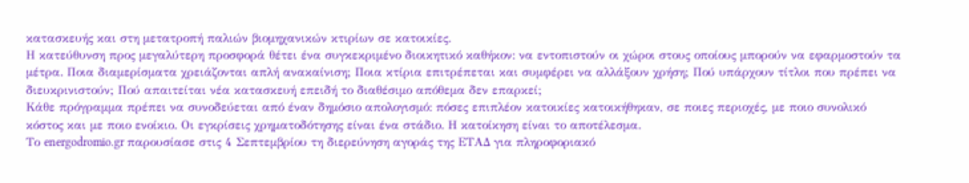κατασκευής και στη μετατροπή παλιών βιομηχανικών κτιρίων σε κατοικίες.
Η κατεύθυνση προς μεγαλύτερη προσφορά θέτει ένα συγκεκριμένο διοικητικό καθήκον: να εντοπιστούν οι χώροι στους οποίους μπορούν να εφαρμοστούν τα μέτρα. Ποια διαμερίσματα χρειάζονται απλή ανακαίνιση; Ποια κτίρια επιτρέπεται και συμφέρει να αλλάξουν χρήση; Πού υπάρχουν τίτλοι που πρέπει να διευκρινιστούν; Πού απαιτείται νέα κατασκευή επειδή το διαθέσιμο απόθεμα δεν επαρκεί;
Κάθε πρόγραμμα πρέπει να συνοδεύεται από έναν δημόσιο απολογισμό: πόσες επιπλέον κατοικίες κατοικήθηκαν, σε ποιες περιοχές, με ποιο συνολικό κόστος και με ποιο ενοίκιο. Οι εγκρίσεις χρηματοδότησης είναι ένα στάδιο. Η κατοίκηση είναι το αποτέλεσμα.
Το energodromio.gr παρουσίασε στις 4 Σεπτεμβρίου τη διερεύνηση αγοράς της ΕΤΑΔ για πληροφοριακό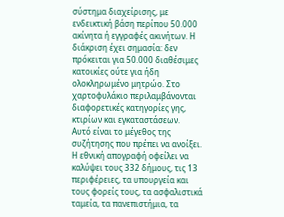σύστημα διαχείρισης, με ενδεικτική βάση περίπου 50.000 ακίνητα ή εγγραφές ακινήτων. Η διάκριση έχει σημασία: δεν πρόκειται για 50.000 διαθέσιμες κατοικίες ούτε για ήδη ολοκληρωμένο μητρώο. Στο χαρτοφυλάκιο περιλαμβάνονται διαφορετικές κατηγορίες γης, κτιρίων και εγκαταστάσεων.
Αυτό είναι το μέγεθος της συζήτησης που πρέπει να ανοίξει. Η εθνική απογραφή οφείλει να καλύψει τους 332 δήμους, τις 13 περιφέρειες, τα υπουργεία και τους φορείς τους, τα ασφαλιστικά ταμεία, τα πανεπιστήμια, τα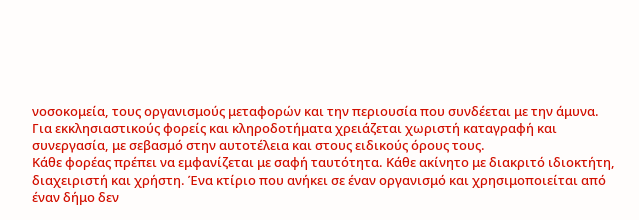νοσοκομεία, τους οργανισμούς μεταφορών και την περιουσία που συνδέεται με την άμυνα. Για εκκλησιαστικούς φορείς και κληροδοτήματα χρειάζεται χωριστή καταγραφή και συνεργασία, με σεβασμό στην αυτοτέλεια και στους ειδικούς όρους τους.
Κάθε φορέας πρέπει να εμφανίζεται με σαφή ταυτότητα. Κάθε ακίνητο με διακριτό ιδιοκτήτη, διαχειριστή και χρήστη. Ένα κτίριο που ανήκει σε έναν οργανισμό και χρησιμοποιείται από έναν δήμο δεν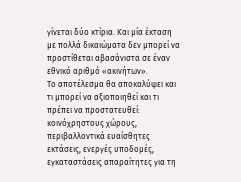γίνεται δύο κτίρια. Και μία έκταση με πολλά δικαιώματα δεν μπορεί να προστίθεται αβασάνιστα σε έναν εθνικό αριθμό «ακινήτων».
Το αποτέλεσμα θα αποκαλύψει και τι μπορεί να αξιοποιηθεί και τι πρέπει να προστατευθεί: κοινόχρηστους χώρους, περιβαλλοντικά ευαίσθητες εκτάσεις, ενεργές υποδομές, εγκαταστάσεις απαραίτητες για τη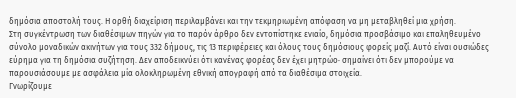δημόσια αποστολή τους. Η ορθή διαχείριση περιλαμβάνει και την τεκμηριωμένη απόφαση να μη μεταβληθεί μια χρήση.
Στη συγκέντρωση των διαθέσιμων πηγών για το παρόν άρθρο δεν εντοπίστηκε ενιαίο, δημόσια προσβάσιμο και επαληθευμένο σύνολο μοναδικών ακινήτων για τους 332 δήμους, τις 13 περιφέρειες και όλους τους δημόσιους φορείς μαζί. Αυτό είναι ουσιώδες εύρημα για τη δημόσια συζήτηση. Δεν αποδεικνύει ότι κανένας φορέας δεν έχει μητρώο· σημαίνει ότι δεν μπορούμε να παρουσιάσουμε με ασφάλεια μία ολοκληρωμένη εθνική απογραφή από τα διαθέσιμα στοιχεία.
Γνωρίζουμε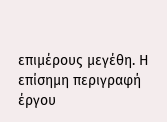επιμέρους μεγέθη. Η επίσημη περιγραφή έργου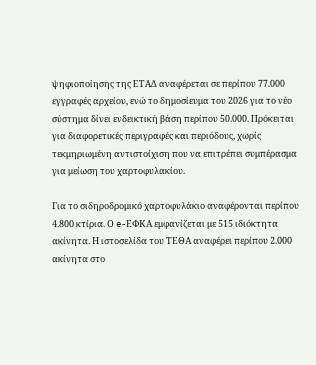ψηφιοποίησης της ΕΤΑΔ αναφέρεται σε περίπου 77.000 εγγραφές αρχείου, ενώ το δημοσίευμα του 2026 για το νέο σύστημα δίνει ενδεικτική βάση περίπου 50.000. Πρόκειται για διαφορετικές περιγραφές και περιόδους, χωρίς τεκμηριωμένη αντιστοίχιση που να επιτρέπει συμπέρασμα για μείωση του χαρτοφυλακίου.

Για το σιδηροδρομικό χαρτοφυλάκιο αναφέρονται περίπου 4.800 κτίρια. Ο e-ΕΦΚΑ εμφανίζεται με 515 ιδιόκτητα ακίνητα. Η ιστοσελίδα του ΤΕΘΑ αναφέρει περίπου 2.000 ακίνητα στο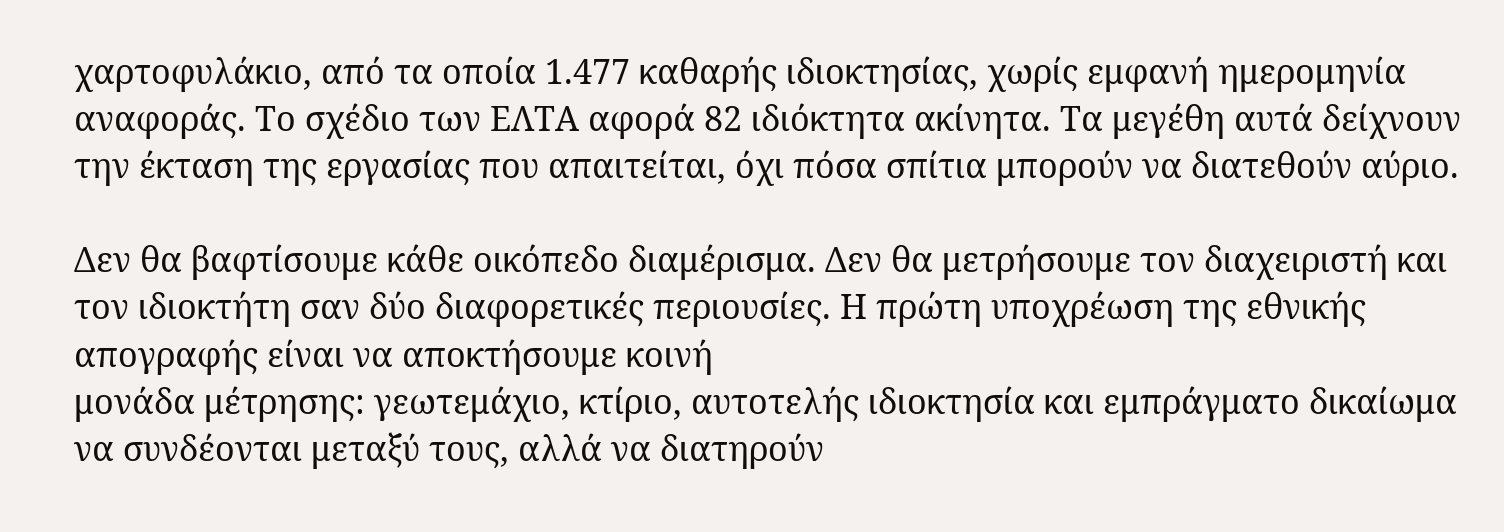χαρτοφυλάκιο, από τα οποία 1.477 καθαρής ιδιοκτησίας, χωρίς εμφανή ημερομηνία αναφοράς. Το σχέδιο των ΕΛΤΑ αφορά 82 ιδιόκτητα ακίνητα. Τα μεγέθη αυτά δείχνουν την έκταση της εργασίας που απαιτείται, όχι πόσα σπίτια μπορούν να διατεθούν αύριο.

Δεν θα βαφτίσουμε κάθε οικόπεδο διαμέρισμα. Δεν θα μετρήσουμε τον διαχειριστή και τον ιδιοκτήτη σαν δύο διαφορετικές περιουσίες. Η πρώτη υποχρέωση της εθνικής απογραφής είναι να αποκτήσουμε κοινή
μονάδα μέτρησης: γεωτεμάχιο, κτίριο, αυτοτελής ιδιοκτησία και εμπράγματο δικαίωμα να συνδέονται μεταξύ τους, αλλά να διατηρούν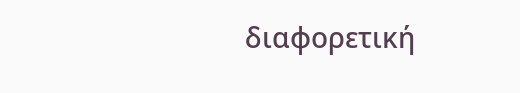διαφορετική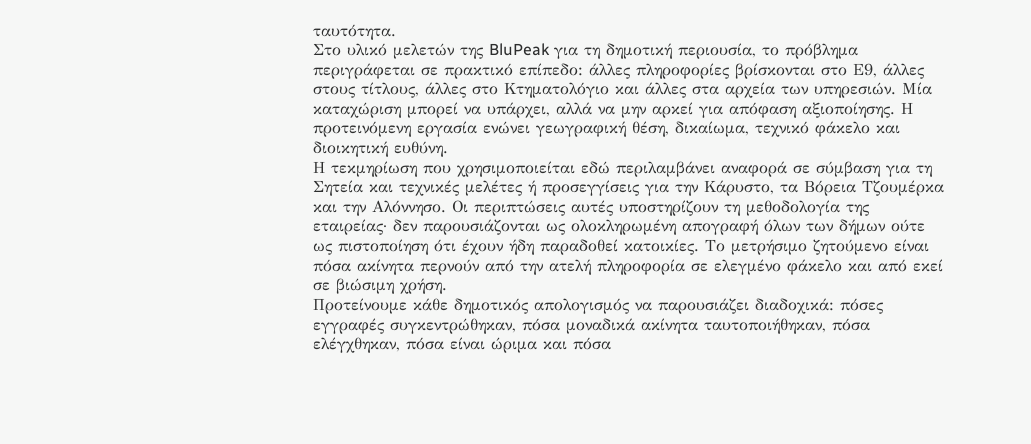ταυτότητα.
Στο υλικό μελετών της BluPeak για τη δημοτική περιουσία, το πρόβλημα περιγράφεται σε πρακτικό επίπεδο: άλλες πληροφορίες βρίσκονται στο Ε9, άλλες στους τίτλους, άλλες στο Κτηματολόγιο και άλλες στα αρχεία των υπηρεσιών. Μία καταχώριση μπορεί να υπάρχει, αλλά να μην αρκεί για απόφαση αξιοποίησης. Η προτεινόμενη εργασία ενώνει γεωγραφική θέση, δικαίωμα, τεχνικό φάκελο και διοικητική ευθύνη.
Η τεκμηρίωση που χρησιμοποιείται εδώ περιλαμβάνει αναφορά σε σύμβαση για τη Σητεία και τεχνικές μελέτες ή προσεγγίσεις για την Κάρυστο, τα Βόρεια Τζουμέρκα και την Αλόννησο. Οι περιπτώσεις αυτές υποστηρίζουν τη μεθοδολογία της εταιρείας· δεν παρουσιάζονται ως ολοκληρωμένη απογραφή όλων των δήμων ούτε ως πιστοποίηση ότι έχουν ήδη παραδοθεί κατοικίες. Το μετρήσιμο ζητούμενο είναι πόσα ακίνητα περνούν από την ατελή πληροφορία σε ελεγμένο φάκελο και από εκεί σε βιώσιμη χρήση.
Προτείνουμε κάθε δημοτικός απολογισμός να παρουσιάζει διαδοχικά: πόσες εγγραφές συγκεντρώθηκαν, πόσα μοναδικά ακίνητα ταυτοποιήθηκαν, πόσα ελέγχθηκαν, πόσα είναι ώριμα και πόσα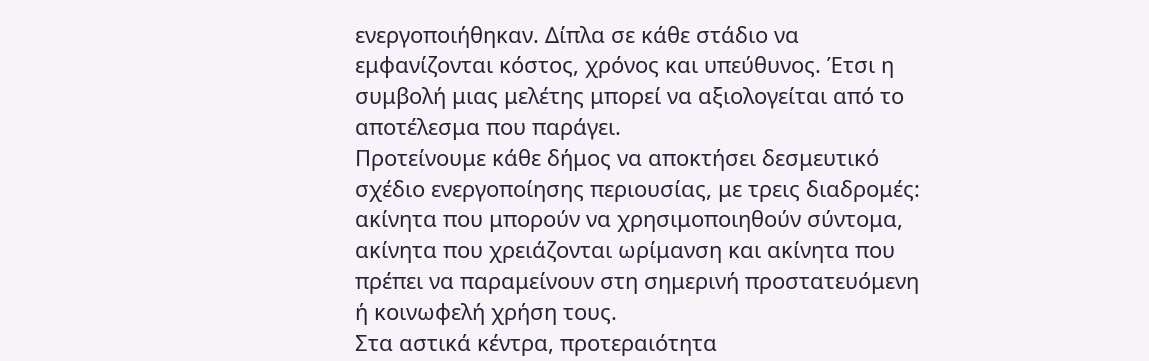ενεργοποιήθηκαν. Δίπλα σε κάθε στάδιο να εμφανίζονται κόστος, χρόνος και υπεύθυνος. Έτσι η συμβολή μιας μελέτης μπορεί να αξιολογείται από το αποτέλεσμα που παράγει.
Προτείνουμε κάθε δήμος να αποκτήσει δεσμευτικό σχέδιο ενεργοποίησης περιουσίας, με τρεις διαδρομές: ακίνητα που μπορούν να χρησιμοποιηθούν σύντομα, ακίνητα που χρειάζονται ωρίμανση και ακίνητα που πρέπει να παραμείνουν στη σημερινή προστατευόμενη ή κοινωφελή χρήση τους.
Στα αστικά κέντρα, προτεραιότητα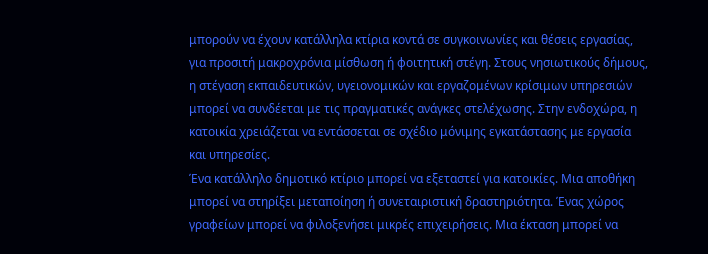μπορούν να έχουν κατάλληλα κτίρια κοντά σε συγκοινωνίες και θέσεις εργασίας, για προσιτή μακροχρόνια μίσθωση ή φοιτητική στέγη. Στους νησιωτικούς δήμους, η στέγαση εκπαιδευτικών, υγειονομικών και εργαζομένων κρίσιμων υπηρεσιών μπορεί να συνδέεται με τις πραγματικές ανάγκες στελέχωσης. Στην ενδοχώρα, η κατοικία χρειάζεται να εντάσσεται σε σχέδιο μόνιμης εγκατάστασης με εργασία και υπηρεσίες.
Ένα κατάλληλο δημοτικό κτίριο μπορεί να εξεταστεί για κατοικίες. Μια αποθήκη μπορεί να στηρίξει μεταποίηση ή συνεταιριστική δραστηριότητα. Ένας χώρος γραφείων μπορεί να φιλοξενήσει μικρές επιχειρήσεις. Μια έκταση μπορεί να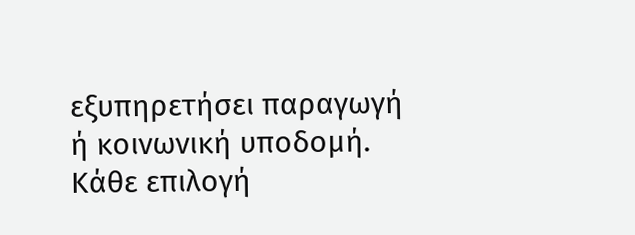εξυπηρετήσει παραγωγή ή κοινωνική υποδομή. Κάθε επιλογή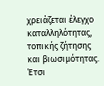χρειάζεται έλεγχο καταλληλότητας, τοπικής ζήτησης και βιωσιμότητας.
Έτσι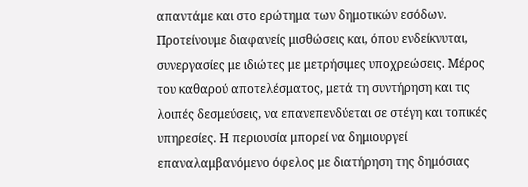απαντάμε και στο ερώτημα των δημοτικών εσόδων. Προτείνουμε διαφανείς μισθώσεις και, όπου ενδείκνυται, συνεργασίες με ιδιώτες με μετρήσιμες υποχρεώσεις. Μέρος του καθαρού αποτελέσματος, μετά τη συντήρηση και τις λοιπές δεσμεύσεις, να επανεπενδύεται σε στέγη και τοπικές υπηρεσίες. Η περιουσία μπορεί να δημιουργεί επαναλαμβανόμενο όφελος με διατήρηση της δημόσιας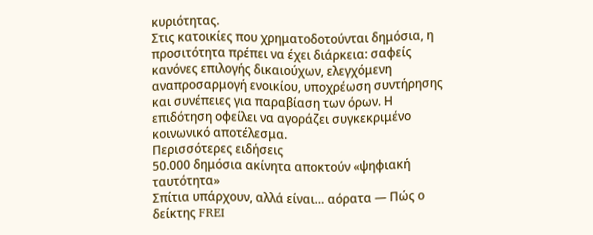κυριότητας.
Στις κατοικίες που χρηματοδοτούνται δημόσια, η προσιτότητα πρέπει να έχει διάρκεια: σαφείς κανόνες επιλογής δικαιούχων, ελεγχόμενη αναπροσαρμογή ενοικίου, υποχρέωση συντήρησης και συνέπειες για παραβίαση των όρων. Η επιδότηση οφείλει να αγοράζει συγκεκριμένο κοινωνικό αποτέλεσμα.
Περισσότερες ειδήσεις
50.000 δημόσια ακίνητα αποκτούν «ψηφιακή ταυτότητα»
Σπίτια υπάρχουν, αλλά είναι… αόρατα — Πώς ο δείκτης FREI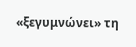«ξεγυμνώνει» τη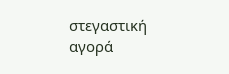στεγαστική αγορά